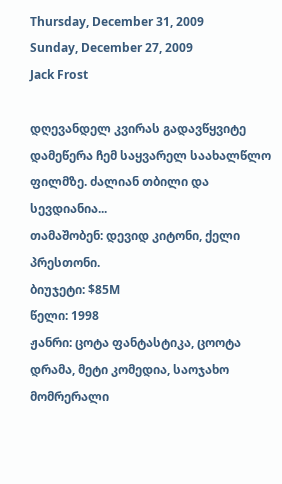Thursday, December 31, 2009
Sunday, December 27, 2009
Jack Frost

დღევანდელ კვირას გადავწყვიტე დამეწერა ჩემ საყვარელ საახალწლო ფილმზე. ძალიან თბილი და სევდიანია...
თამაშობენ: დევიდ კიტონი, ქელი პრესთონი.
ბიუჯეტი: $85M
წელი: 1998
ჟანრი: ცოტა ფანტასტიკა, ცოოტა დრამა, მეტი კომედია, საოჯახო
მომრერალი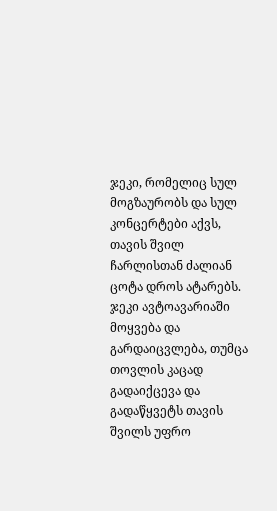ჯეკი, რომელიც სულ მოგზაურობს და სულ კონცერტები აქვს, თავის შვილ ჩარლისთან ძალიან ცოტა დროს ატარებს. ჯეკი ავტოავარიაში მოყვება და გარდაიცვლება, თუმცა თოვლის კაცად გადაიქცევა და გადაწყვეტს თავის შვილს უფრო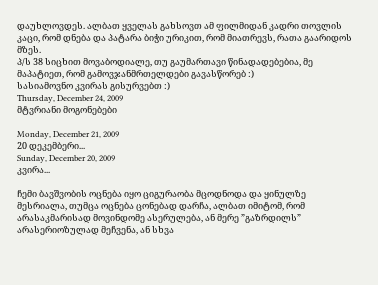დაუხლოვდეს. ალბათ ყველას გახსოვთ ამ ფილმიდან კადრი თოვლის კაცი, რომ დნება და პატარა ბიჭი ურიკით, რომ მიათრევს, რათა გაარიდოს მზეს.
პ/ს 38 სიცხით მოვაბოდიალე, თუ გაუმართავი წინადადებებია, მე მაპატიეთ, რომ გამოვჯანმრთელდები გავასწორებ :)
სასიამოვნო კვირას გისურვებთ :)
Thursday, December 24, 2009
მტვრიანი მოგონებები

Monday, December 21, 2009
20 დეკემბერი...
Sunday, December 20, 2009
კვირა...

ჩემი ბავშვობის ოცნება იყო ციგურაობა მცოდნოდა და ყინულზე მესრიალა, თუმცა ოცნება ცონებად დარჩა, ალბათ იმიტომ, რომ არასაკმარისად მოვინდომე ასერულება, ან მერე ”გაზრდილს” არასერიოზულად მეჩვენა, ან სხვა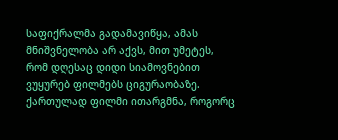საფიქრალმა გადამავიწყა, ამას მნიშვნელობა არ აქვს, მით უმეტეს, რომ დღესაც დიდი სიამოვნებით ვუყურებ ფილმებს ციგურაობაზე. ქართულად ფილმი ითარგმნა, როგორც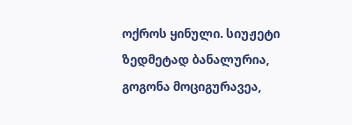ოქროს ყინული. სიუჟეტი ზედმეტად ბანალურია, გოგონა მოციგურავეა,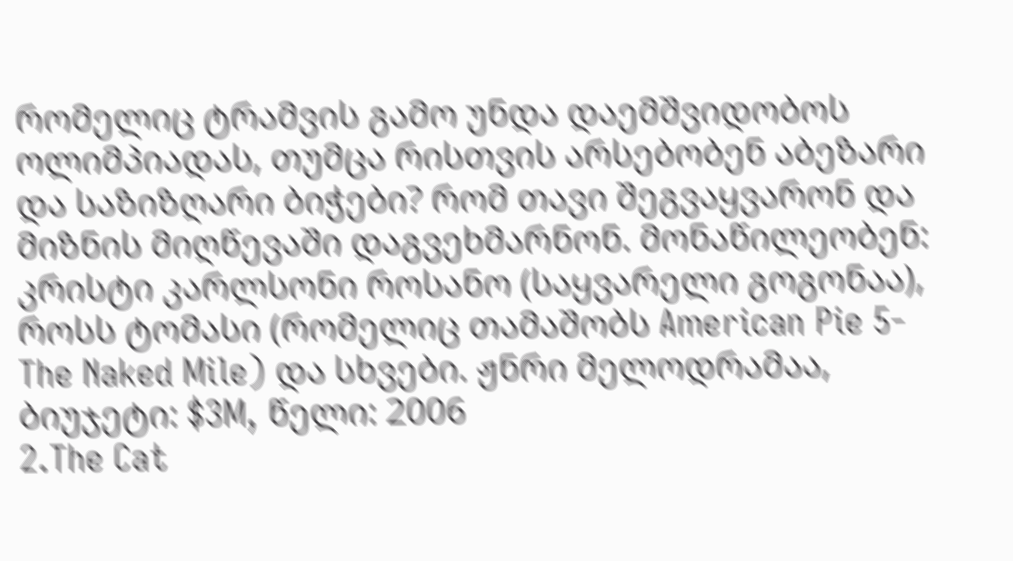რომელიც ტრამვის გამო უნდა დაემშვიდობოს ოლიმპიადას, თუმცა რისთვის არსებობენ აბეზარი და საზიზღარი ბიჭები? რომ თავი შეგვაყვარონ და მიზნის მიღწევაში დაგვეხმარნონ. მონაწილეობენ: კრისტი კარლსონი როსანო (საყვარელი გოგონაა), როსს ტომასი (რომელიც თამაშობს American Pie 5- The Naked Mile) და სხვები. ჟნრი მელოდრამაა, ბიუჯეტი: $3M, წელი: 2006
2.The Cat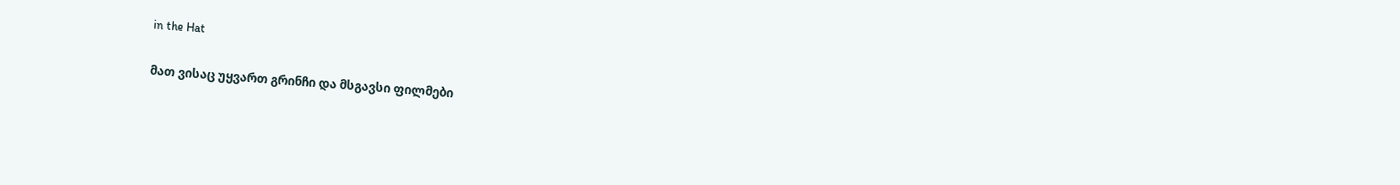in the Hat

მათ ვისაც უყვართ გრინჩი და მსგავსი ფილმები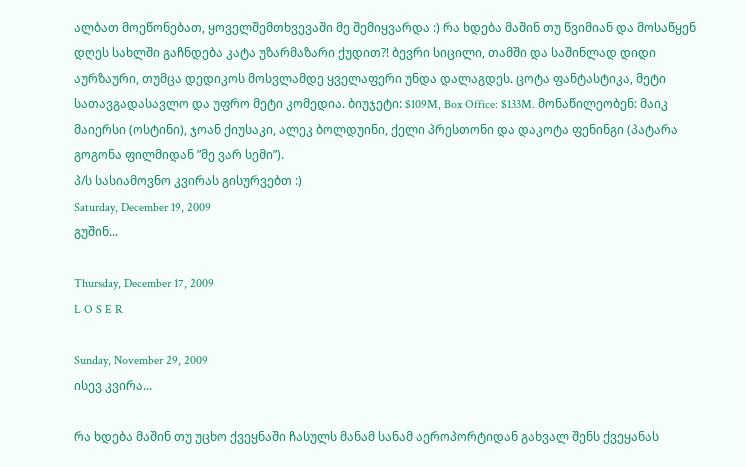ალბათ მოეწონებათ, ყოველშემთხვევაში მე შემიყვარდა :) რა ხდება მაშინ თუ წვიმიან და მოსაწყენ დღეს სახლში გაჩნდება კატა უზარმაზარი ქუდით?! ბევრი სიცილი, თამში და საშინლად დიდი აურზაური, თუმცა დედიკოს მოსვლამდე ყველაფერი უნდა დალაგდეს. ცოტა ფანტასტიკა, მეტი სათავგადასავლო და უფრო მეტი კომედია. ბიუჯეტი: $109M, Box Office: $133M. მონაწილეობენ: მაიკ მაიერსი (ოსტინი), ჯოან ქიუსაკი, ალეკ ბოლდუინი, ქელი პრესთონი და დაკოტა ფენინგი (პატარა გოგონა ფილმიდან ”მე ვარ სემი”).
პ/ს სასიამოვნო კვირას გისურვებთ :)
Saturday, December 19, 2009
გუშინ...

Thursday, December 17, 2009
L O S E R

Sunday, November 29, 2009
ისევ კვირა...

რა ხდება მაშინ თუ უცხო ქვეყნაში ჩასულს მანამ სანამ აეროპორტიდან გახვალ შენს ქვეყანას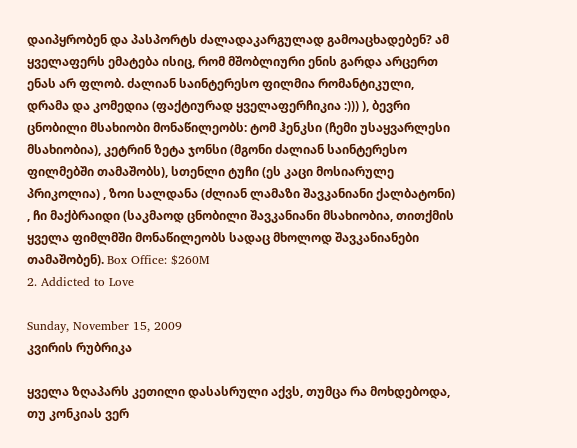დაიპყრობენ და პასპორტს ძალადაკარგულად გამოაცხადებენ? ამ ყველაფერს ემატება ისიც, რომ მშობლიური ენის გარდა არცერთ ენას არ ფლობ. ძალიან საინტერესო ფილმია რომანტიკული, დრამა და კომედია (ფაქტიურად ყველაფერჩიკია :))) ), ბევრი ცნობილი მსახიობი მონაწილეობს: ტომ ჰენკსი (ჩემი უსაყვარლესი მსახიობია), კეტრინ ზეტა ჯონსი (მგონი ძალიან საინტერესო ფილმებში თამაშობს), სთენლი ტუჩი (ეს კაცი მოსიარულე პრიკოლია) , ზოი სალდანა (ძლიან ლამაზი შავკანიანი ქალბატონი) , ჩი მაქბრაიდი (საკმაოდ ცნობილი შავკანიანი მსახიობია, თითქმის ყველა ფიმლმში მონაწილეობს სადაც მხოლოდ შავკანიანები თამაშობენ). Box Office: $260M
2. Addicted to Love

Sunday, November 15, 2009
კვირის რუბრიკა

ყველა ზღაპარს კეთილი დასასრული აქვს, თუმცა რა მოხდებოდა, თუ კონკიას ვერ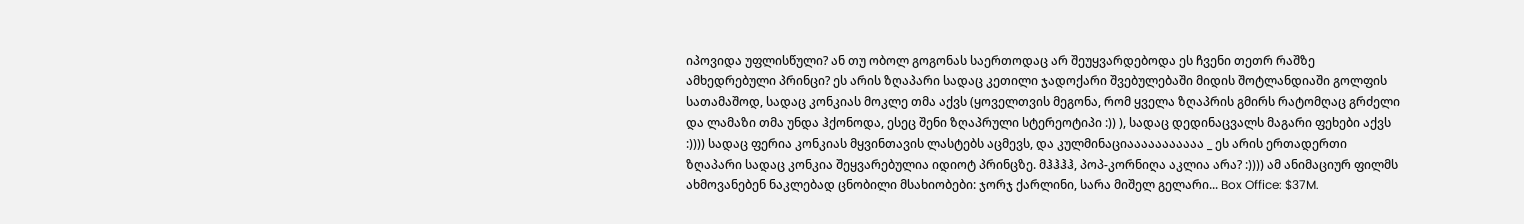იპოვიდა უფლისწული? ან თუ ობოლ გოგონას საერთოდაც არ შეუყვარდებოდა ეს ჩვენი თეთრ რაშზე ამხედრებული პრინცი? ეს არის ზღაპარი სადაც კეთილი ჯადოქარი შვებულებაში მიდის შოტლანდიაში გოლფის სათამაშოდ, სადაც კონკიას მოკლე თმა აქვს (ყოველთვის მეგონა, რომ ყველა ზღაპრის გმირს რატომღაც გრძელი და ლამაზი თმა უნდა ჰქონოდა, ესეც შენი ზღაპრული სტერეოტიპი :)) ), სადაც დედინაცვალს მაგარი ფეხები აქვს :)))) სადაც ფერია კონკიას მყვინთავის ლასტებს აცმევს, და კულმინაციააააააააააა _ ეს არის ერთადერთი ზღაპარი სადაც კონკია შეყვარებულია იდიოტ პრინცზე. მჰჰჰჰ, პოპ-კორნიღა აკლია არა? :)))) ამ ანიმაციურ ფილმს ახმოვანებენ ნაკლებად ცნობილი მსახიობები: ჯორჯ ქარლინი, სარა მიშელ გელარი... Box Office: $37M.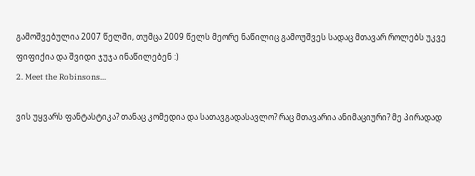გამოშვებულია 2007 წელში, თუმცა 2009 წელს მეორე ნაწილიც გამოუშვეს სადაც მთავარ როლებს უკვე ფიფიქია და შვიდი ჯუჯა ინაწილებენ :)
2. Meet the Robinsons...

ვის უყვარს ფანტასტიკა? თანაც კომედია და სათავგადასავლო? რაც მთავარია ანიმაციური? მე პირადად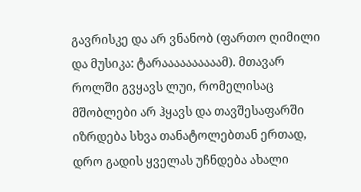გავრისკე და არ ვნანობ (ფართო ღიმილი და მუსიკა: ტარაააააააააამ). მთავარ როლში გვყავს ლუი, რომელისაც მშობლები არ ჰყავს და თავშესაფარში იზრდება სხვა თანატოლებთან ერთად, დრო გადის ყველას უჩნდება ახალი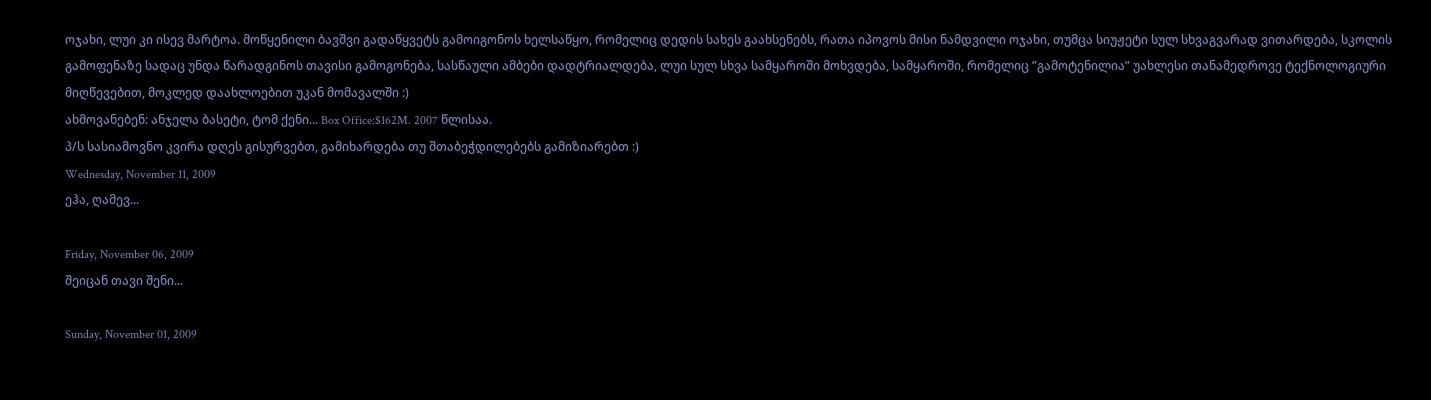ოჯახი, ლუი კი ისევ მარტოა. მოწყენილი ბავშვი გადაწყვეტს გამოიგონოს ხელსაწყო, რომელიც დედის სახეს გაახსენებს, რათა იპოვოს მისი ნამდვილი ოჯახი, თუმცა სიუჟეტი სულ სხვაგვარად ვითარდება, სკოლის გამოფენაზე სადაც უნდა წარადგინოს თავისი გამოგონება, სასწაული ამბები დადტრიალდება, ლუი სულ სხვა სამყაროში მოხვდება, სამყაროში, რომელიც ”გამოტენილია” უახლესი თანამედროვე ტექნოლოგიური მიღწევებით, მოკლედ დაახლოებით უკან მომავალში :)
ახმოვანებენ: ანჯელა ბასეტი, ტომ ქენი... Box Office:$162M. 2007 წლისაა.
პ/ს სასიამოვნო კვირა დღეს გისურვებთ, გამიხარდება თუ შთაბეჭდილებებს გამიზიარებთ :)
Wednesday, November 11, 2009
ეჰა, ღამევ...

Friday, November 06, 2009
შეიცან თავი შენი...

Sunday, November 01, 2009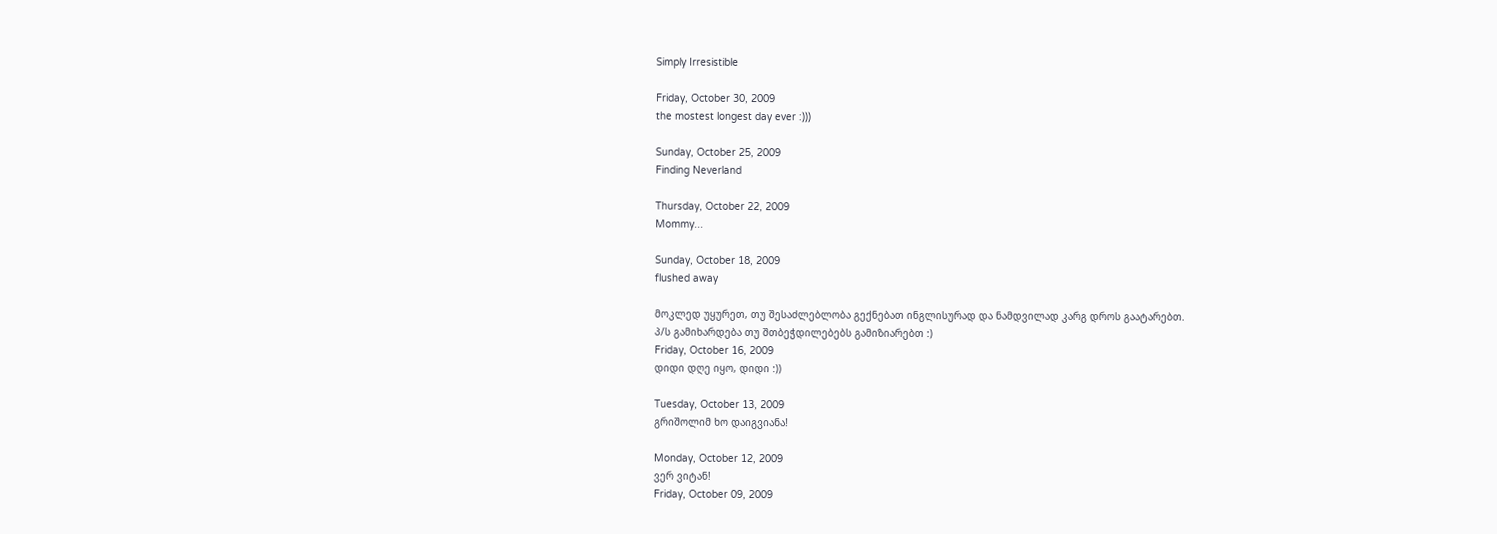Simply Irresistible

Friday, October 30, 2009
the mostest longest day ever :)))

Sunday, October 25, 2009
Finding Neverland

Thursday, October 22, 2009
Mommy...

Sunday, October 18, 2009
flushed away

მოკლედ უყურეთ, თუ შესაძლებლობა გექნებათ ინგლისურად და ნამდვილად კარგ დროს გაატარებთ.
პ/ს გამიხარდება თუ შთბეჭდილებებს გამიზიარებთ :)
Friday, October 16, 2009
დიდი დღე იყო, დიდი :))

Tuesday, October 13, 2009
გრიშოლიმ ხო დაიგვიანა!

Monday, October 12, 2009
ვერ ვიტან!
Friday, October 09, 2009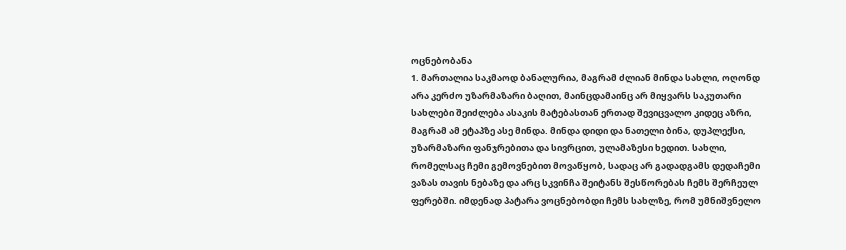ოცნებობანა
1. მართალია საკმაოდ ბანალურია, მაგრამ ძლიან მინდა სახლი, ოღონდ არა კერძო უზარმაზარი ბაღით, მაინცდამაინც არ მიყვარს საკუთარი სახლები შეიძლება ასაკის მატებასთან ერთად შევიცვალო კიდეც აზრი, მაგრამ ამ ეტაპზე ასე მინდა. მინდა დიდი და ნათელი ბინა, დუპლექსი, უზარმაზარი ფანჯრებითა და სივრცით, ულამაზესი ხედით. სახლი, რომელსაც ჩემი გემოვნებით მოვაწყობ, სადაც არ გადადგამს დედაჩემი ვაზას თავის ნებაზე და არც სკვინჩა შეიტანს შესწორებას ჩემს შერჩეულ ფერებში. იმდენად პატარა ვოცნებობდი ჩემს სახლზე, რომ უმნიშვნელო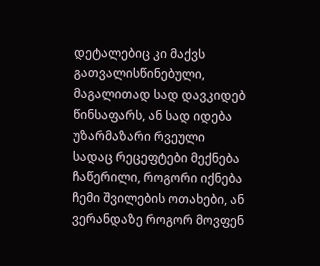დეტალებიც კი მაქვს გათვალისწინებული, მაგალითად სად დავკიდებ წინსაფარს, ან სად იდება უზარმაზარი რვეული სადაც რეცეფტები მექნება ჩაწერილი, როგორი იქნება ჩემი შვილების ოთახები, ან ვერანდაზე როგორ მოვფენ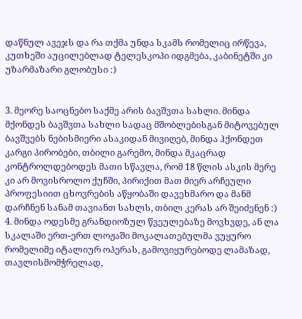დაწნულ ავეჯს და რა თქმა უნდა სკამს რომელიც ირწევა, კუთხეში აუცილებლად ტელესკოპი იდგმება, კაბინეტში კი უზარმაზარი გლობუსი :)


3. მეორე საოცნებო საქმე არის ბავშვთა სახლი. მინდა მქონდეს ბავშვთა სახლი სადაც მშობლებისგან მიტოვებულ ბავშვებს ნებისმიერი ასაკიდან მივიღებ, მინდა ჰქონდეთ კარგი პირობები, თბილი გარემო, მინდა მკაცრად კონტროლდებოდეს მათი სწავლა, რომ 18 წლის ასკის მერე კი არ მოვისროლო ქუჩში, პირიქით მათ მიერ არჩეული პროფესიით ცხოვრების აწყობაში დავეხმარო და მანმ დარჩნენ სანამ თავიანთ სახლს, თბილ კერას არ შეიძენენ :)
4. მინდა ოდესმე გრანდიოზულ წვეულებაზე მოვხვდე, ან ლა სკალაში ერთ-ერთ ლოჟაში მოკალათებულმა ვუყურო რომელიმე იტალიურ ოპერას, გამოვიყურებოდე ლამაზად, თავლისმომჭრელად,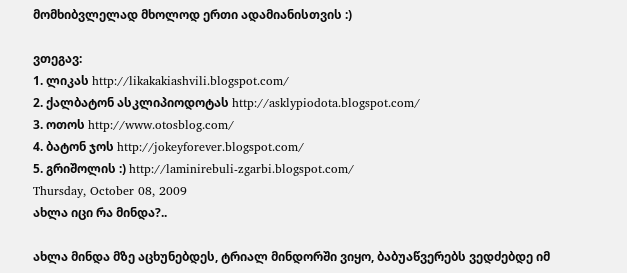მომხიბვლელად მხოლოდ ერთი ადამიანისთვის :)

ვთეგავ:
1. ლიკას http://likakakiashvili.blogspot.com/
2. ქალბატონ ასკლიპიოდოტას http://asklypiodota.blogspot.com/
3. ოთოს http://www.otosblog.com/
4. ბატონ ჯოს http://jokeyforever.blogspot.com/
5. გრიშოლის :) http://laminirebuli-zgarbi.blogspot.com/
Thursday, October 08, 2009
ახლა იცი რა მინდა?..

ახლა მინდა მზე აცხუნებდეს, ტრიალ მინდორში ვიყო, ბაბუაწვერებს ვედძებდე იმ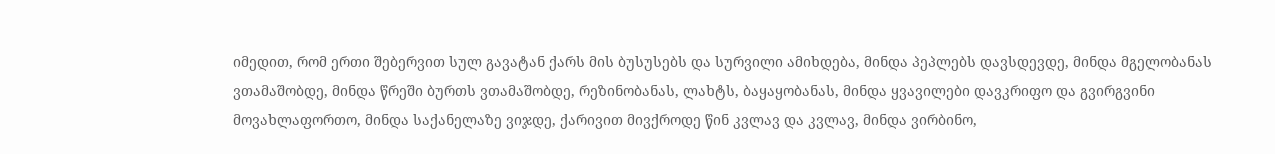იმედით, რომ ერთი შებერვით სულ გავატან ქარს მის ბუსუსებს და სურვილი ამიხდება, მინდა პეპლებს დავსდევდე, მინდა მგელობანას ვთამაშობდე, მინდა წრეში ბურთს ვთამაშობდე, რეზინობანას, ლახტს, ბაყაყობანას, მინდა ყვავილები დავკრიფო და გვირგვინი მოვახლაფორთო, მინდა საქანელაზე ვიჯდე, ქარივით მივქროდე წინ კვლავ და კვლავ, მინდა ვირბინო,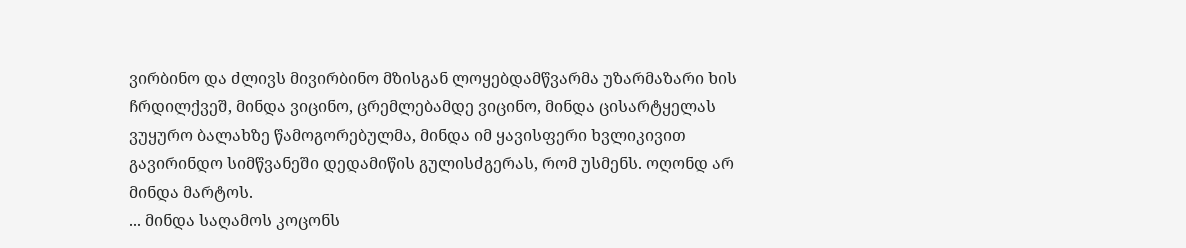ვირბინო და ძლივს მივირბინო მზისგან ლოყებდამწვარმა უზარმაზარი ხის ჩრდილქვეშ, მინდა ვიცინო, ცრემლებამდე ვიცინო, მინდა ცისარტყელას ვუყურო ბალახზე წამოგორებულმა, მინდა იმ ყავისფერი ხვლიკივით გავირინდო სიმწვანეში დედამიწის გულისძგერას, რომ უსმენს. ოღონდ არ მინდა მარტოს.
... მინდა საღამოს კოცონს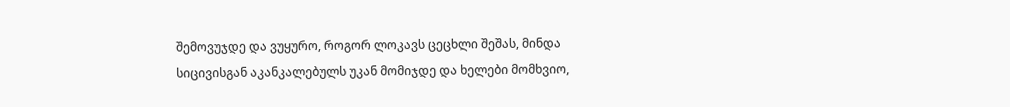შემოვუჯდე და ვუყურო, როგორ ლოკავს ცეცხლი შეშას, მინდა სიცივისგან აკანკალებულს უკან მომიჯდე და ხელები მომხვიო,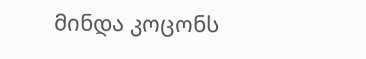მინდა კოცონს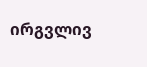ირგვლივ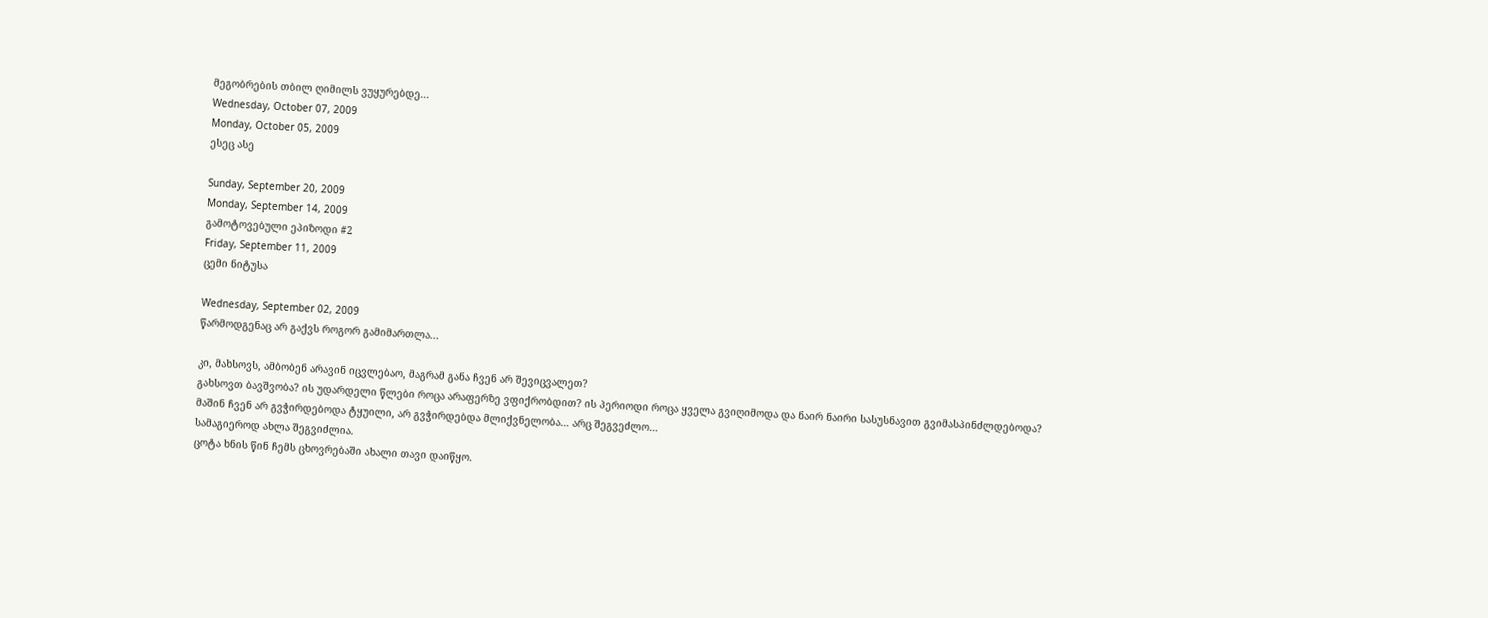მეგობრების თბილ ღიმილს ვუყურებდე...
Wednesday, October 07, 2009
Monday, October 05, 2009
ესეც ასე

Sunday, September 20, 2009
Monday, September 14, 2009
გამოტოვებული ეპიზოდი #2
Friday, September 11, 2009
ცემი ნიტუსა

Wednesday, September 02, 2009
წარმოდგენაც არ გაქვს როგორ გამიმართლა...

კი, მახსოვს, ამბობენ არავინ იცვლებაო, მაგრამ განა ჩვენ არ შევიცვალეთ?
გახსოვთ ბავშვობა? ის უდარდელი წლები როცა არაფერზე ვფიქრობდით? ის პერიოდი როცა ყველა გვიღიმოდა და ნაირ ნაირი სასუსნავით გვიმასპინძლდებოდა?
მაშინ ჩვენ არ გვჭირდებოდა ტყუილი, არ გვჭირდებდა მლიქვნელობა… არც შეგვეძლო…
სამაგიეროდ ახლა შეგვიძლია.
ცოტა ხნის წინ ჩემს ცხოვრებაში ახალი თავი დაიწყო.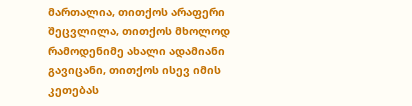მართალია, თითქოს არაფერი შეცვლილა, თითქოს მხოლოდ რამოდენიმე ახალი ადამიანი გავიცანი, თითქოს ისევ იმის კეთებას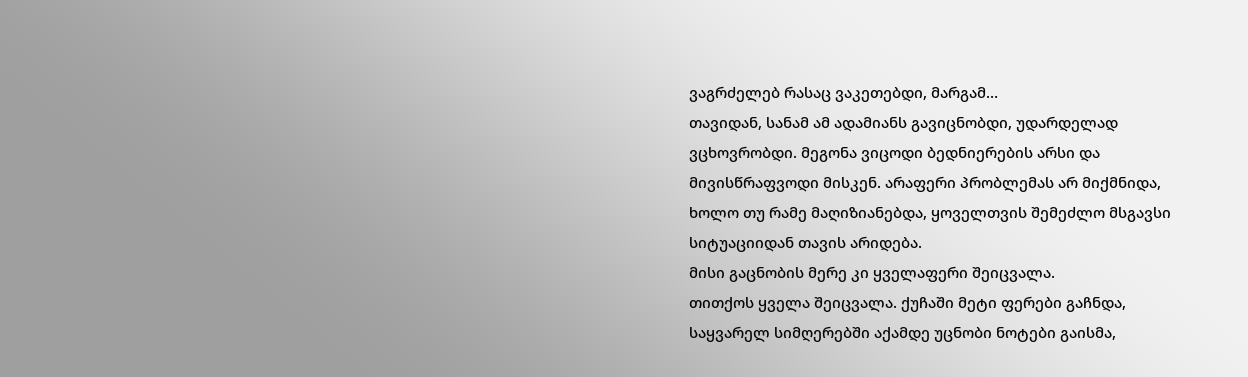ვაგრძელებ რასაც ვაკეთებდი, მარგამ…
თავიდან, სანამ ამ ადამიანს გავიცნობდი, უდარდელად ვცხოვრობდი. მეგონა ვიცოდი ბედნიერების არსი და მივისწრაფვოდი მისკენ. არაფერი პრობლემას არ მიქმნიდა, ხოლო თუ რამე მაღიზიანებდა, ყოველთვის შემეძლო მსგავსი სიტუაციიდან თავის არიდება.
მისი გაცნობის მერე კი ყველაფერი შეიცვალა.
თითქოს ყველა შეიცვალა. ქუჩაში მეტი ფერები გაჩნდა, საყვარელ სიმღერებში აქამდე უცნობი ნოტები გაისმა,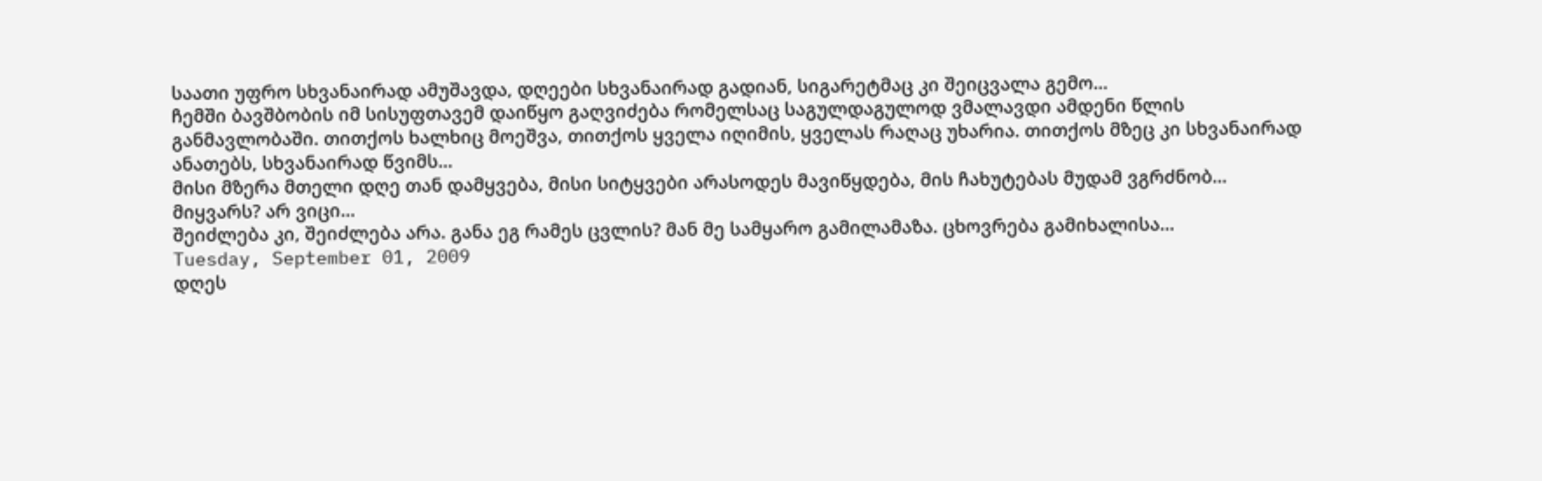საათი უფრო სხვანაირად ამუშავდა, დღეები სხვანაირად გადიან, სიგარეტმაც კი შეიცვალა გემო…
ჩემში ბავშბობის იმ სისუფთავემ დაიწყო გაღვიძება რომელსაც საგულდაგულოდ ვმალავდი ამდენი წლის განმავლობაში. თითქოს ხალხიც მოეშვა, თითქოს ყველა იღიმის, ყველას რაღაც უხარია. თითქოს მზეც კი სხვანაირად ანათებს, სხვანაირად წვიმს…
მისი მზერა მთელი დღე თან დამყვება, მისი სიტყვები არასოდეს მავიწყდება, მის ჩახუტებას მუდამ ვგრძნობ…
მიყვარს? არ ვიცი…
შეიძლება კი, შეიძლება არა. განა ეგ რამეს ცვლის? მან მე სამყარო გამილამაზა. ცხოვრება გამიხალისა…
Tuesday, September 01, 2009
დღეს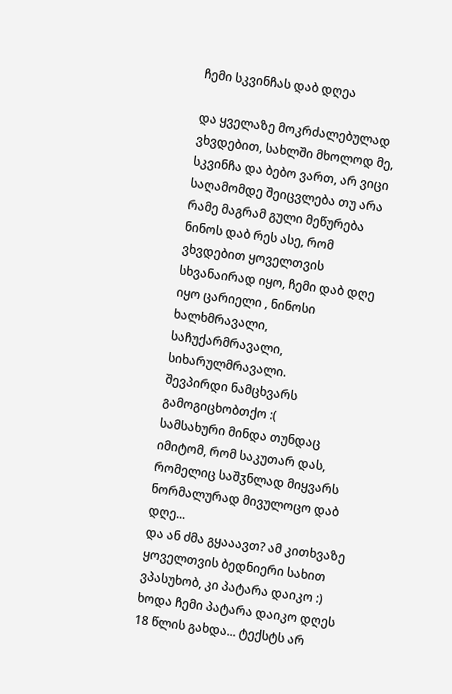ჩემი სკვინჩას დაბ დღეა

და ყველაზე მოკრძალებულად ვხვდებით, სახლში მხოლოდ მე, სკვინჩა და ბებო ვართ, არ ვიცი საღამომდე შეიცვლება თუ არა რამე მაგრამ გული მეწურება ნინოს დაბ რეს ასე, რომ ვხვდებით ყოველთვის სხვანაირად იყო, ჩემი დაბ დღე იყო ცარიელი , ნინოსი ხალხმრავალი, საჩუქარმრავალი, სიხარულმრავალი.
შევპირდი ნამცხვარს გამოგიცხობთქო :(
სამსახური მინდა თუნდაც იმიტომ, რომ საკუთარ დას, რომელიც საშჳნლად მიყვარს ნორმალურად მივულოცო დაბ დღე...
და ან ძმა გყააავთ? ამ კითხვაზე ყოველთვის ბედნიერი სახით ვპასუხობ, კი პატარა დაიკო :) ხოდა ჩემი პატარა დაიკო დღეს 18 წლის გახდა... ტექსტს არ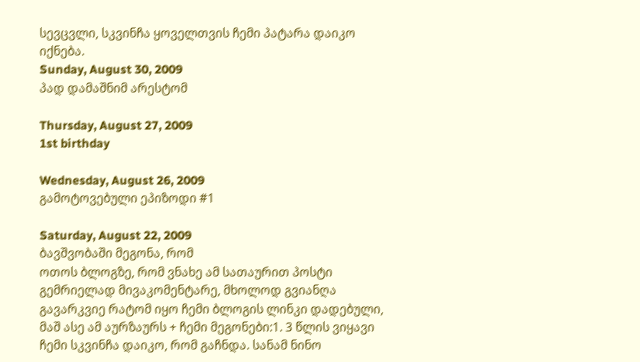სევცვლი, სკვინჩა ყოველთვის ჩემი პატარა დაიკო იქნება.
Sunday, August 30, 2009
პად დამაშნიმ არესტომ

Thursday, August 27, 2009
1st birthday

Wednesday, August 26, 2009
გამოტოვებული ეპიზოდი #1

Saturday, August 22, 2009
ბავშვობაში მეგონა, რომ
ოთოს ბლოგზე, რომ ვნახე ამ სათაურით პოსტი გემრიელად მივაკომენტარე, მხოლოდ გვიანღა გავარკვიე რატომ იყო ჩემი ბლოგის ლინკი დადებული, მაშ ასე ამ აურზაურს + ჩემი მეგონები:1. 3 წლის ვიყავი ჩემი სკვინჩა დაიკო, რომ გაჩნდა. სანამ ნინო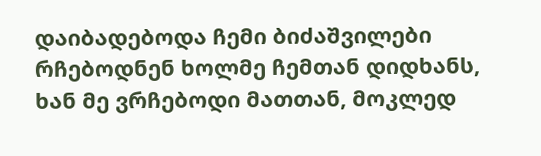დაიბადებოდა ჩემი ბიძაშვილები რჩებოდნენ ხოლმე ჩემთან დიდხანს, ხან მე ვრჩებოდი მათთან, მოკლედ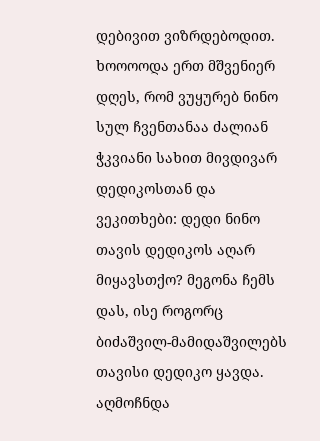დებივით ვიზრდებოდით. ხოოოოდა ერთ მშვენიერ დღეს, რომ ვუყურებ ნინო სულ ჩვენთანაა ძალიან ჭკვიანი სახით მივდივარ დედიკოსთან და ვეკითხები: დედი ნინო თავის დედიკოს აღარ მიყავსთქო? მეგონა ჩემს დას, ისე როგორც ბიძაშვილ-მამიდაშვილებს თავისი დედიკო ყავდა.
აღმოჩნდა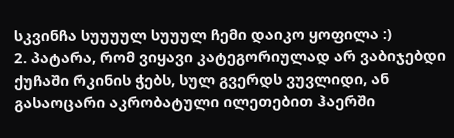სკვინჩა სუუუულ სუუულ ჩემი დაიკო ყოფილა :)
2. პატარა, რომ ვიყავი კატეგორიულად არ ვაბიჯებდი ქუჩაში რკინის ჭებს, სულ გვერდს ვუვლიდი, ან გასაოცარი აკრობატული ილეთებით ჰაერში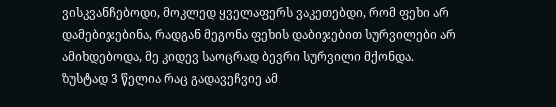ვისკვანჩებოდი, მოკლედ ყველაფერს ვაკეთებდი, რომ ფეხი არ დამებიჯებინა, რადგან მეგონა ფეხის დაბიჯებით სურვილები არ ამიხდებოდა, მე კიდევ საოცრად ბევრი სურვილი მქონდა.
ზუსტად 3 წელია რაც გადავეჩვიე ამ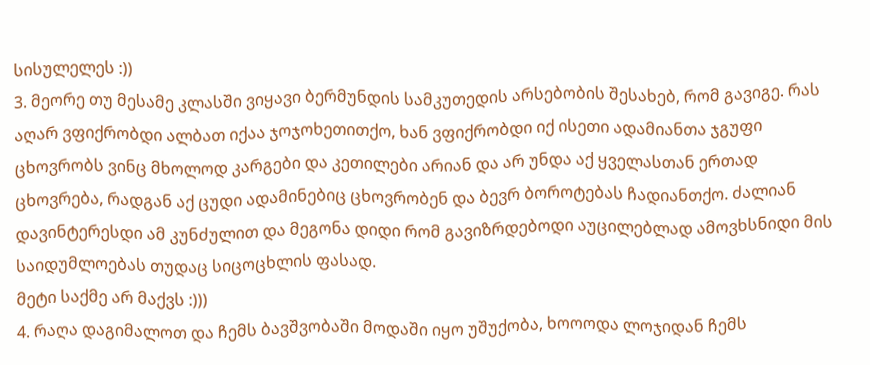სისულელეს :))
3. მეორე თუ მესამე კლასში ვიყავი ბერმუნდის სამკუთედის არსებობის შესახებ, რომ გავიგე. რას აღარ ვფიქრობდი ალბათ იქაა ჯოჯოხეთითქო, ხან ვფიქრობდი იქ ისეთი ადამიანთა ჯგუფი ცხოვრობს ვინც მხოლოდ კარგები და კეთილები არიან და არ უნდა აქ ყველასთან ერთად ცხოვრება, რადგან აქ ცუდი ადამინებიც ცხოვრობენ და ბევრ ბოროტებას ჩადიანთქო. ძალიან დავინტერესდი ამ კუნძულით და მეგონა დიდი რომ გავიზრდებოდი აუცილებლად ამოვხსნიდი მის საიდუმლოებას თუდაც სიცოცხლის ფასად.
მეტი საქმე არ მაქვს :)))
4. რაღა დაგიმალოთ და ჩემს ბავშვობაში მოდაში იყო უშუქობა, ხოოოდა ლოჯიდან ჩემს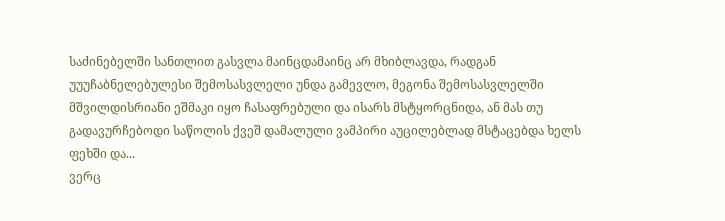საძინებელში სანთლით გასვლა მაინცდამაინც არ მხიბლავდა, რადგან უუუჩაბნელებულესი შემოსასვლელი უნდა გამევლო, მეგონა შემოსასვლელში მშვილდისრიანი ეშმაკი იყო ჩასაფრებული და ისარს მსტყორცნიდა, ან მას თუ გადავურჩებოდი საწოლის ქვეშ დამალული ვამპირი აუცილებლად მსტაცებდა ხელს ფეხში და...
ვერც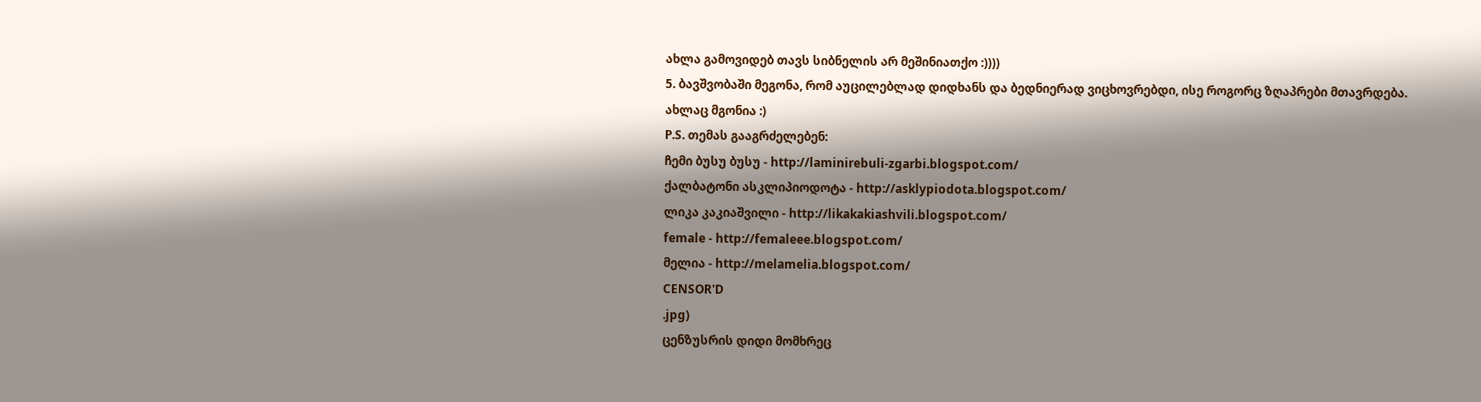ახლა გამოვიდებ თავს სიბნელის არ მეშინიათქო :))))
5. ბავშვობაში მეგონა, რომ აუცილებლად დიდხანს და ბედნიერად ვიცხოვრებდი, ისე როგორც ზღაპრები მთავრდება.
ახლაც მგონია :)
P.S. თემას გააგრძელებენ:
ჩემი ბუსუ ბუსუ - http://laminirebuli-zgarbi.blogspot.com/
ქალბატონი ასკლიპიოდოტა - http://asklypiodota.blogspot.com/
ლიკა კაკიაშვილი - http://likakakiashvili.blogspot.com/
female - http://femaleee.blogspot.com/
მელია - http://melamelia.blogspot.com/
CENSOR'D
.jpg)
ცენზუსრის დიდი მომხრეც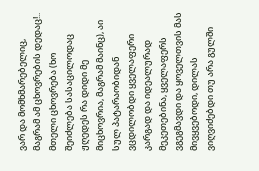ვარ და მომხმარებელიც, მაგრამ ამ ცხოვრების დედაც!.. მთელი ცხოვრება (ხო შეიძლება სასაცილოდაც ჟღედეს რა დიდი მე მიცხოვრია, მაგრამ მაინც), აი სულ პატარაობიდან ვცდილობდი ყველაფერი კარგად და იდეალურად მეკეთებინა, ყველაფერს ვგეგმავდი და ყოველთვის მას მივყვებოდი, დილას ვიღვიძებდი თუ არა გულში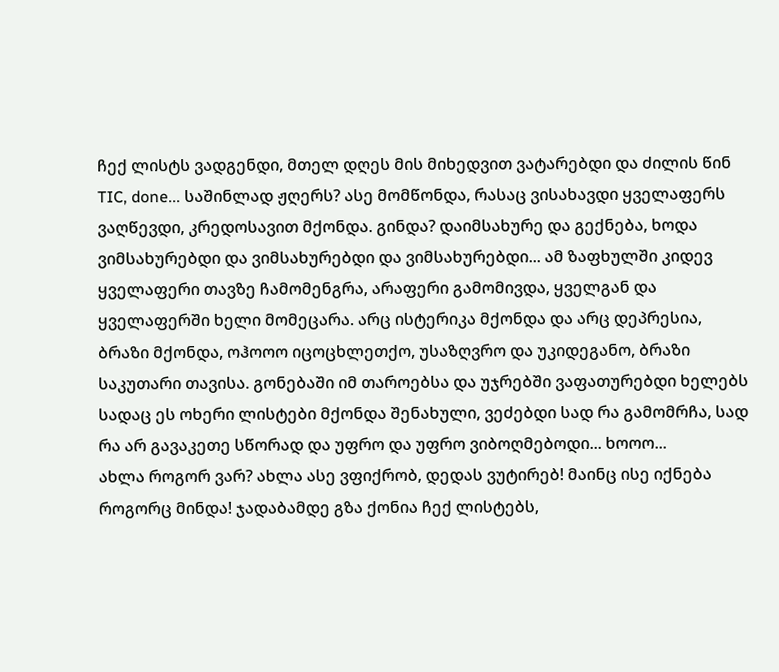ჩექ ლისტს ვადგენდი, მთელ დღეს მის მიხედვით ვატარებდი და ძილის წინ TIC, done... საშინლად ჟღერს? ასე მომწონდა, რასაც ვისახავდი ყველაფერს ვაღწევდი, კრედოსავით მქონდა. გინდა? დაიმსახურე და გექნება, ხოდა ვიმსახურებდი და ვიმსახურებდი და ვიმსახურებდი... ამ ზაფხულში კიდევ ყველაფერი თავზე ჩამომენგრა, არაფერი გამომივდა, ყველგან და ყველაფერში ხელი მომეცარა. არც ისტერიკა მქონდა და არც დეპრესია, ბრაზი მქონდა, ოჰოოო იცოცხლეთქო, უსაზღვრო და უკიდეგანო, ბრაზი საკუთარი თავისა. გონებაში იმ თაროებსა და უჯრებში ვაფათურებდი ხელებს სადაც ეს ოხერი ლისტები მქონდა შენახული, ვეძებდი სად რა გამომრჩა, სად რა არ გავაკეთე სწორად და უფრო და უფრო ვიბოღმებოდი... ხოოო...
ახლა როგორ ვარ? ახლა ასე ვფიქრობ, დედას ვუტირებ! მაინც ისე იქნება როგორც მინდა! ჯადაბამდე გზა ქონია ჩექ ლისტებს,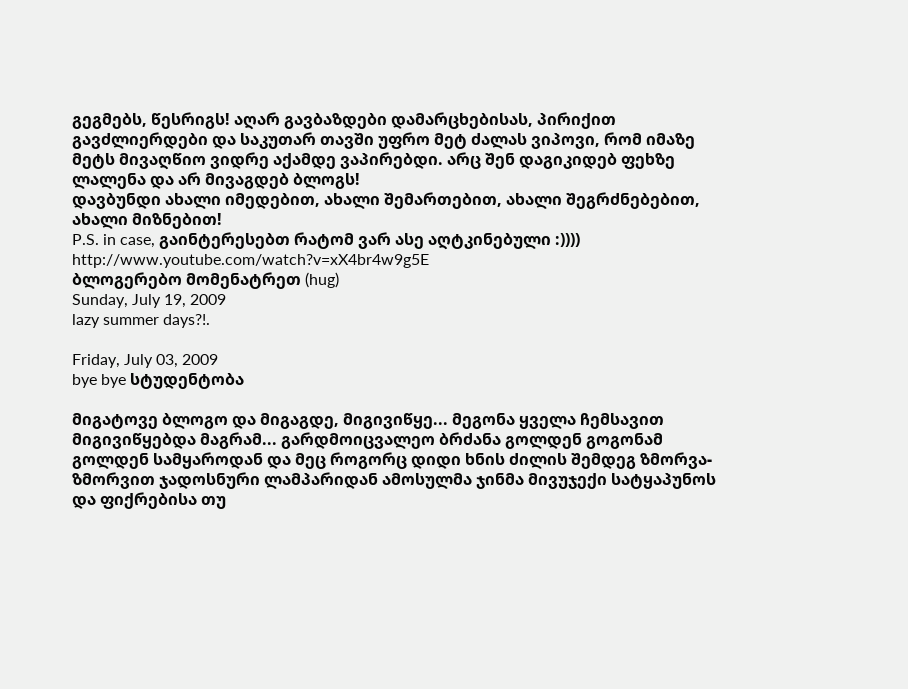გეგმებს, წესრიგს! აღარ გავბაზდები დამარცხებისას, პირიქით გავძლიერდები და საკუთარ თავში უფრო მეტ ძალას ვიპოვი, რომ იმაზე მეტს მივაღწიო ვიდრე აქამდე ვაპირებდი. არც შენ დაგიკიდებ ფეხზე ლალენა და არ მივაგდებ ბლოგს!
დავბუნდი ახალი იმედებით, ახალი შემართებით, ახალი შეგრძნებებით, ახალი მიზნებით!
P.S. in case, გაინტერესებთ რატომ ვარ ასე აღტკინებული :))))
http://www.youtube.com/watch?v=xX4br4w9g5E
ბლოგერებო მომენატრეთ (hug)
Sunday, July 19, 2009
lazy summer days?!.

Friday, July 03, 2009
bye bye სტუდენტობა

მიგატოვე ბლოგო და მიგაგდე, მიგივიწყე... მეგონა ყველა ჩემსავით მიგივიწყებდა მაგრამ... გარდმოიცვალეო ბრძანა გოლდენ გოგონამ გოლდენ სამყაროდან და მეც როგორც დიდი ხნის ძილის შემდეგ ზმორვა-ზმორვით ჯადოსნური ლამპარიდან ამოსულმა ჯინმა მივუჯექი სატყაპუნოს და ფიქრებისა თუ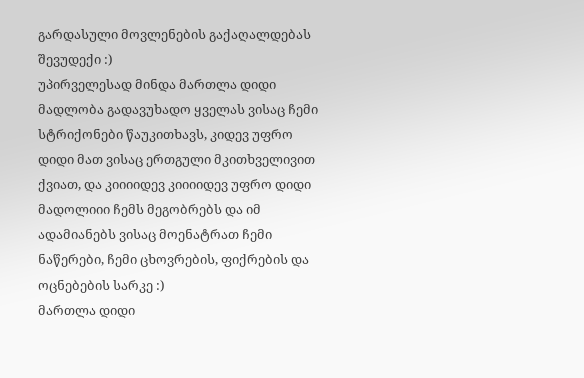გარდასული მოვლენების გაქაღალდებას შევუდექი :)
უპირველესად მინდა მართლა დიდი მადლობა გადავუხადო ყველას ვისაც ჩემი სტრიქონები წაუკითხავს, კიდევ უფრო დიდი მათ ვისაც ერთგული მკითხველივით ქვიათ, და კიიიიდევ კიიიიდევ უფრო დიდი მადოლიიი ჩემს მეგობრებს და იმ ადამიანებს ვისაც მოენატრათ ჩემი ნაწერები, ჩემი ცხოვრების, ფიქრების და ოცნებების სარკე :)
მართლა დიდი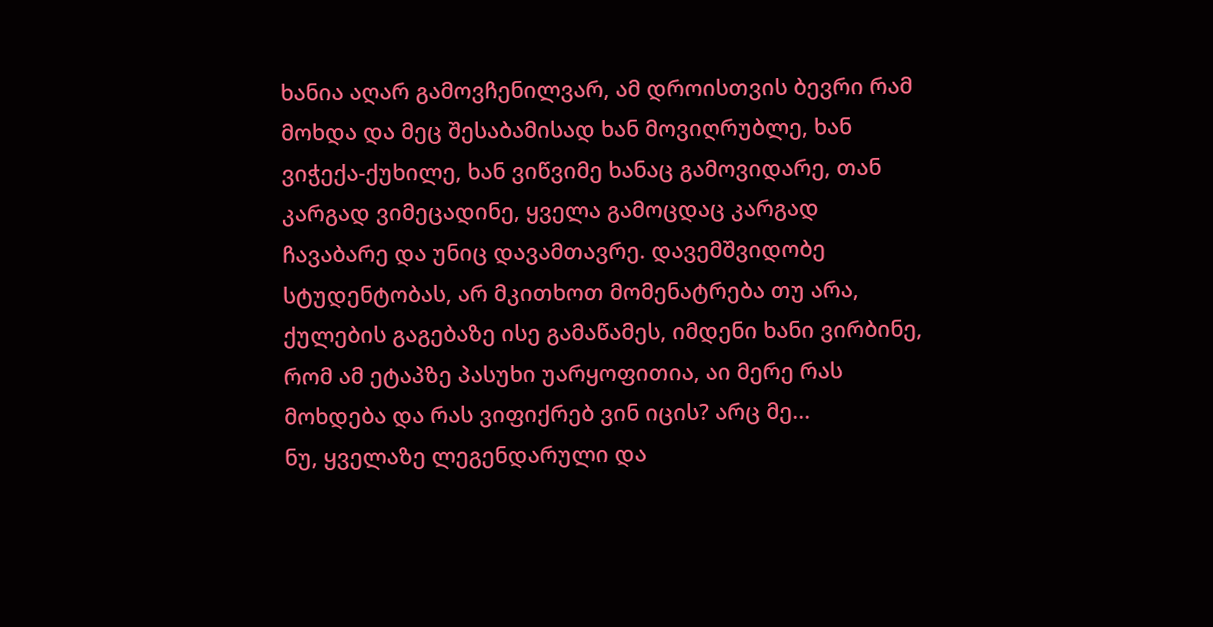ხანია აღარ გამოვჩენილვარ, ამ დროისთვის ბევრი რამ მოხდა და მეც შესაბამისად ხან მოვიღრუბლე, ხან ვიჭექა-ქუხილე, ხან ვიწვიმე ხანაც გამოვიდარე, თან კარგად ვიმეცადინე, ყველა გამოცდაც კარგად ჩავაბარე და უნიც დავამთავრე. დავემშვიდობე სტუდენტობას, არ მკითხოთ მომენატრება თუ არა, ქულების გაგებაზე ისე გამაწამეს, იმდენი ხანი ვირბინე, რომ ამ ეტაპზე პასუხი უარყოფითია, აი მერე რას მოხდება და რას ვიფიქრებ ვინ იცის? არც მე...
ნუ, ყველაზე ლეგენდარული და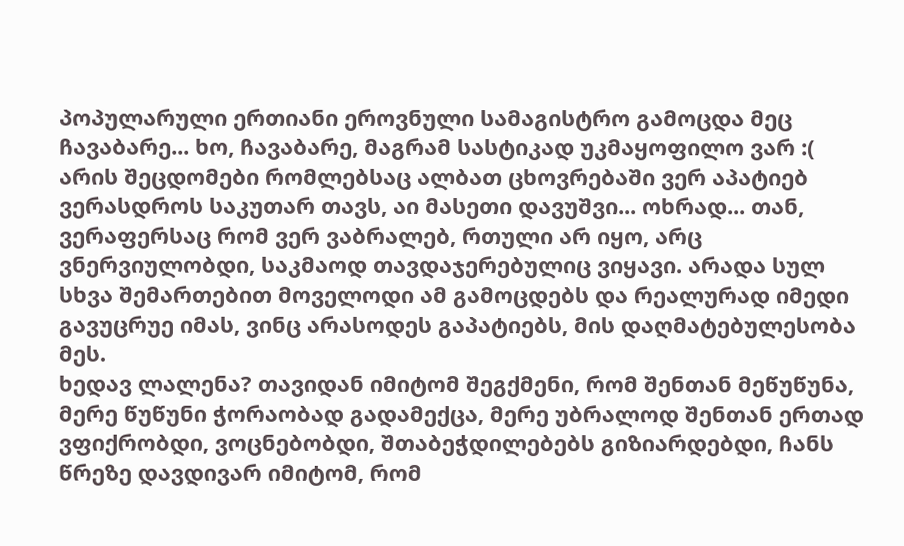პოპულარული ერთიანი ეროვნული სამაგისტრო გამოცდა მეც ჩავაბარე... ხო, ჩავაბარე, მაგრამ სასტიკად უკმაყოფილო ვარ :( არის შეცდომები რომლებსაც ალბათ ცხოვრებაში ვერ აპატიებ ვერასდროს საკუთარ თავს, აი მასეთი დავუშვი... ოხრად... თან, ვერაფერსაც რომ ვერ ვაბრალებ, რთული არ იყო, არც ვნერვიულობდი, საკმაოდ თავდაჯერებულიც ვიყავი. არადა სულ სხვა შემართებით მოველოდი ამ გამოცდებს და რეალურად იმედი გავუცრუე იმას, ვინც არასოდეს გაპატიებს, მის დაღმატებულესობა მეს.
ხედავ ლალენა? თავიდან იმიტომ შეგქმენი, რომ შენთან მეწუწუნა, მერე წუწუნი ჭორაობად გადამექცა, მერე უბრალოდ შენთან ერთად ვფიქრობდი, ვოცნებობდი, შთაბეჭდილებებს გიზიარდებდი, ჩანს წრეზე დავდივარ იმიტომ, რომ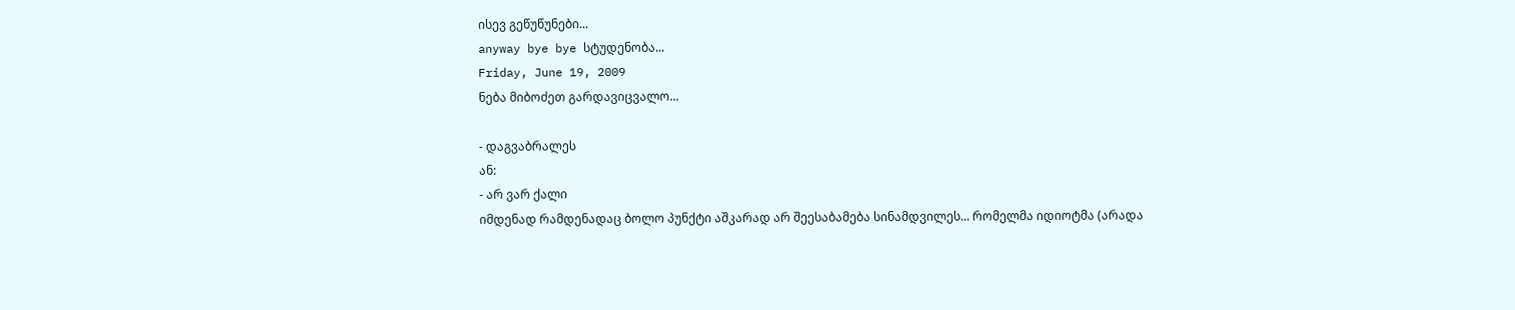ისევ გეწუწუნები...
anyway bye bye სტუდენობა...
Friday, June 19, 2009
ნება მიბოძეთ გარდავიცვალო...

- დაგვაბრალეს
ან:
- არ ვარ ქალი
იმდენად რამდენადაც ბოლო პუნქტი აშკარად არ შეესაბამება სინამდვილეს... რომელმა იდიოტმა (არადა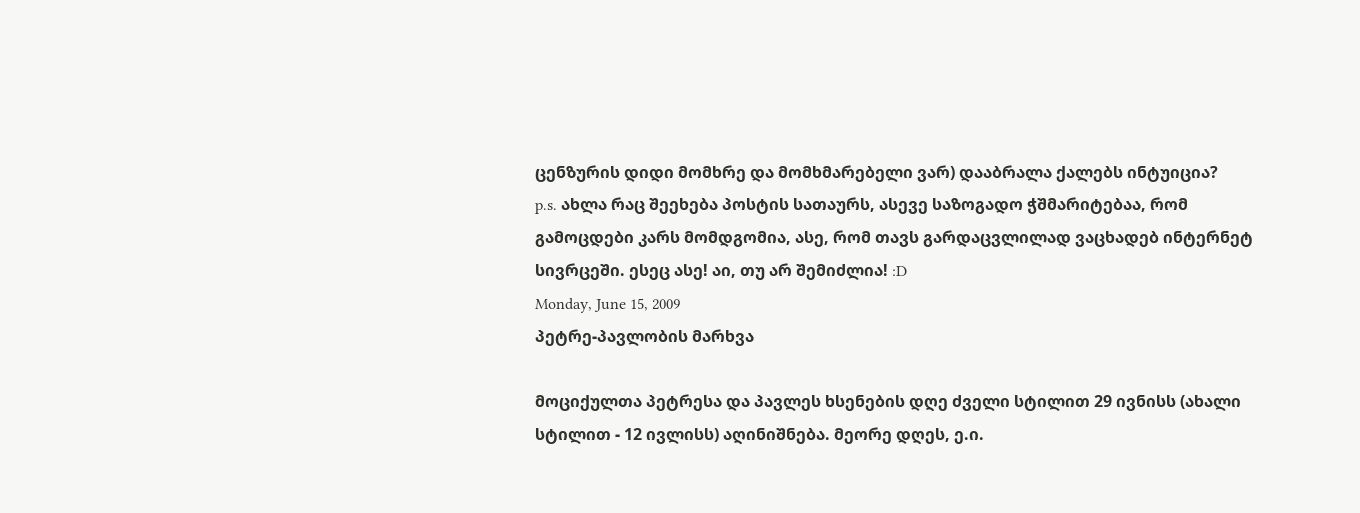ცენზურის დიდი მომხრე და მომხმარებელი ვარ) დააბრალა ქალებს ინტუიცია?
p.s. ახლა რაც შეეხება პოსტის სათაურს, ასევე საზოგადო ჭშმარიტებაა, რომ გამოცდები კარს მომდგომია, ასე, რომ თავს გარდაცვლილად ვაცხადებ ინტერნეტ სივრცეში. ესეც ასე! აი, თუ არ შემიძლია! :D
Monday, June 15, 2009
პეტრე-პავლობის მარხვა

მოციქულთა პეტრესა და პავლეს ხსენების დღე ძველი სტილით 29 ივნისს (ახალი სტილით - 12 ივლისს) აღინიშნება. მეორე დღეს, ე.ი.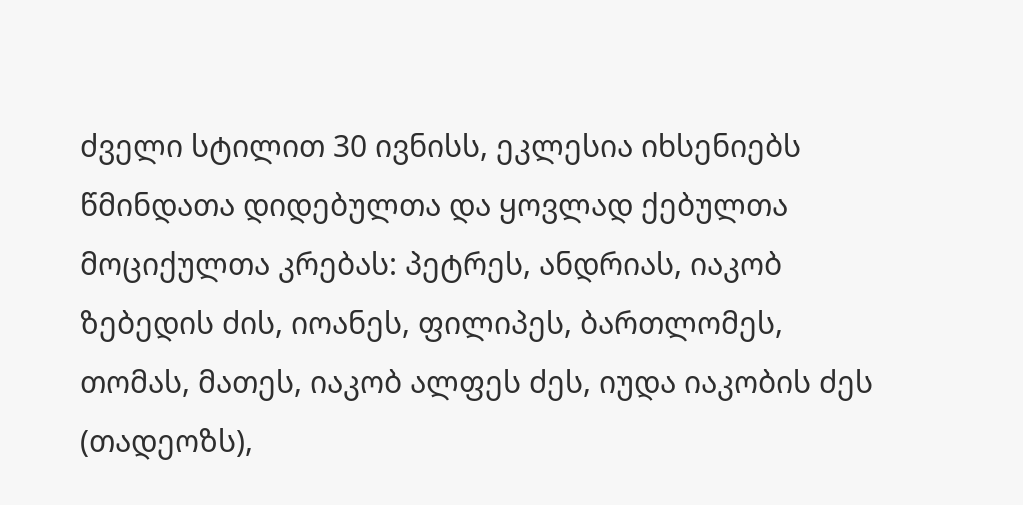ძველი სტილით 30 ივნისს, ეკლესია იხსენიებს წმინდათა დიდებულთა და ყოვლად ქებულთა მოციქულთა კრებას: პეტრეს, ანდრიას, იაკობ ზებედის ძის, იოანეს, ფილიპეს, ბართლომეს, თომას, მათეს, იაკობ ალფეს ძეს, იუდა იაკობის ძეს (თადეოზს),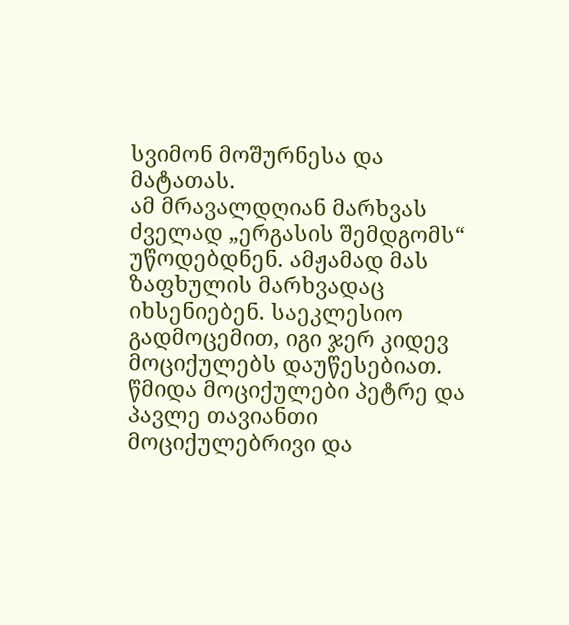სვიმონ მოშურნესა და მატათას.
ამ მრავალდღიან მარხვას ძველად „ერგასის შემდგომს“ უწოდებდნენ. ამჟამად მას ზაფხულის მარხვადაც იხსენიებენ. საეკლესიო გადმოცემით, იგი ჯერ კიდევ მოციქულებს დაუწესებიათ.
წმიდა მოციქულები პეტრე და პავლე თავიანთი მოციქულებრივი და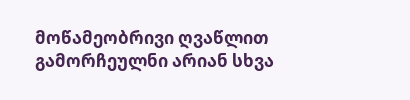მოწამეობრივი ღვაწლით გამორჩეულნი არიან სხვა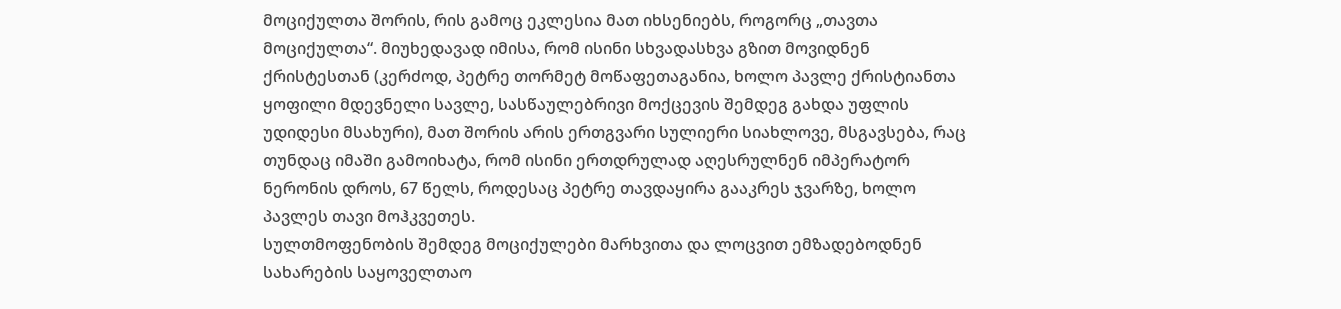მოციქულთა შორის, რის გამოც ეკლესია მათ იხსენიებს, როგორც „თავთა მოციქულთა“. მიუხედავად იმისა, რომ ისინი სხვადასხვა გზით მოვიდნენ ქრისტესთან (კერძოდ, პეტრე თორმეტ მოწაფეთაგანია, ხოლო პავლე ქრისტიანთა ყოფილი მდევნელი სავლე, სასწაულებრივი მოქცევის შემდეგ გახდა უფლის უდიდესი მსახური), მათ შორის არის ერთგვარი სულიერი სიახლოვე, მსგავსება, რაც თუნდაც იმაში გამოიხატა, რომ ისინი ერთდრულად აღესრულნენ იმპერატორ ნერონის დროს, 67 წელს, როდესაც პეტრე თავდაყირა გააკრეს ჯვარზე, ხოლო პავლეს თავი მოჰკვეთეს.
სულთმოფენობის შემდეგ მოციქულები მარხვითა და ლოცვით ემზადებოდნენ სახარების საყოველთაო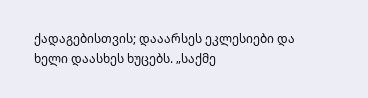ქადაგებისთვის; დააარსეს ეკლესიები და ხელი დაასხეს ხუცებს. „საქმე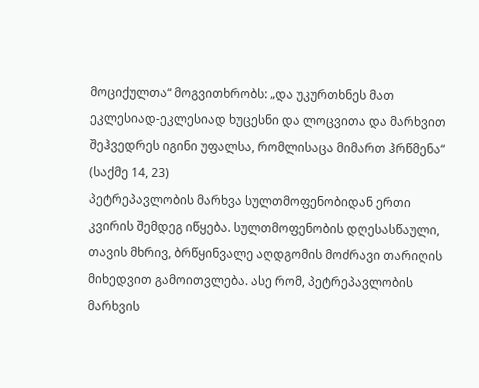მოციქულთა“ მოგვითხრობს: „და უკურთხნეს მათ ეკლესიად-ეკლესიად ხუცესნი და ლოცვითა და მარხვით შეჰვედრეს იგინი უფალსა, რომლისაცა მიმართ ჰრწმენა“ (საქმე 14, 23)
პეტრეპავლობის მარხვა სულთმოფენობიდან ერთი კვირის შემდეგ იწყება. სულთმოფენობის დღესასწაული, თავის მხრივ, ბრწყინვალე აღდგომის მოძრავი თარიღის მიხედვით გამოითვლება. ასე რომ, პეტრეპავლობის მარხვის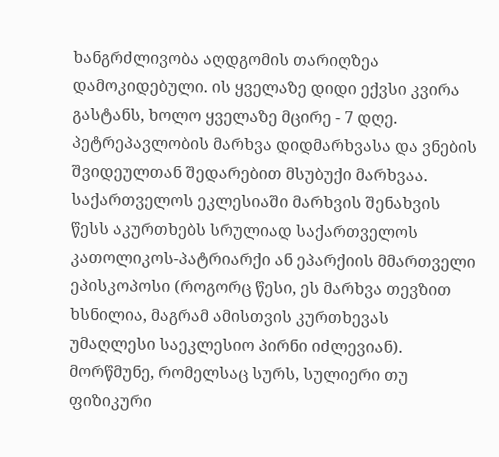ხანგრძლივობა აღდგომის თარიღზეა დამოკიდებული. ის ყველაზე დიდი ექვსი კვირა გასტანს, ხოლო ყველაზე მცირე - 7 დღე.
პეტრეპავლობის მარხვა დიდმარხვასა და ვნების შვიდეულთან შედარებით მსუბუქი მარხვაა.
საქართველოს ეკლესიაში მარხვის შენახვის წესს აკურთხებს სრულიად საქართველოს კათოლიკოს-პატრიარქი ან ეპარქიის მმართველი ეპისკოპოსი (როგორც წესი, ეს მარხვა თევზით ხსნილია, მაგრამ ამისთვის კურთხევას უმაღლესი საეკლესიო პირნი იძლევიან).
მორწმუნე, რომელსაც სურს, სულიერი თუ ფიზიკური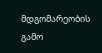მდგომარეობის გამო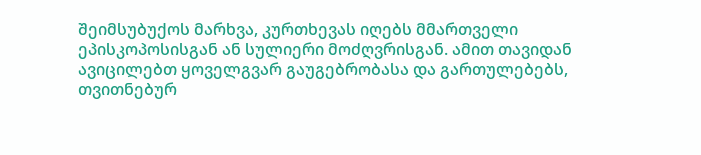შეიმსუბუქოს მარხვა, კურთხევას იღებს მმართველი ეპისკოპოსისგან ან სულიერი მოძღვრისგან. ამით თავიდან ავიცილებთ ყოველგვარ გაუგებრობასა და გართულებებს, თვითნებურ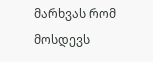მარხვას რომ მოსდევს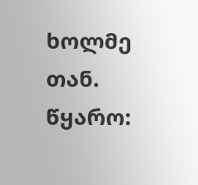ხოლმე თან.
წყარო: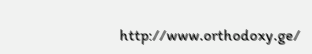http://www.orthodoxy.ge/